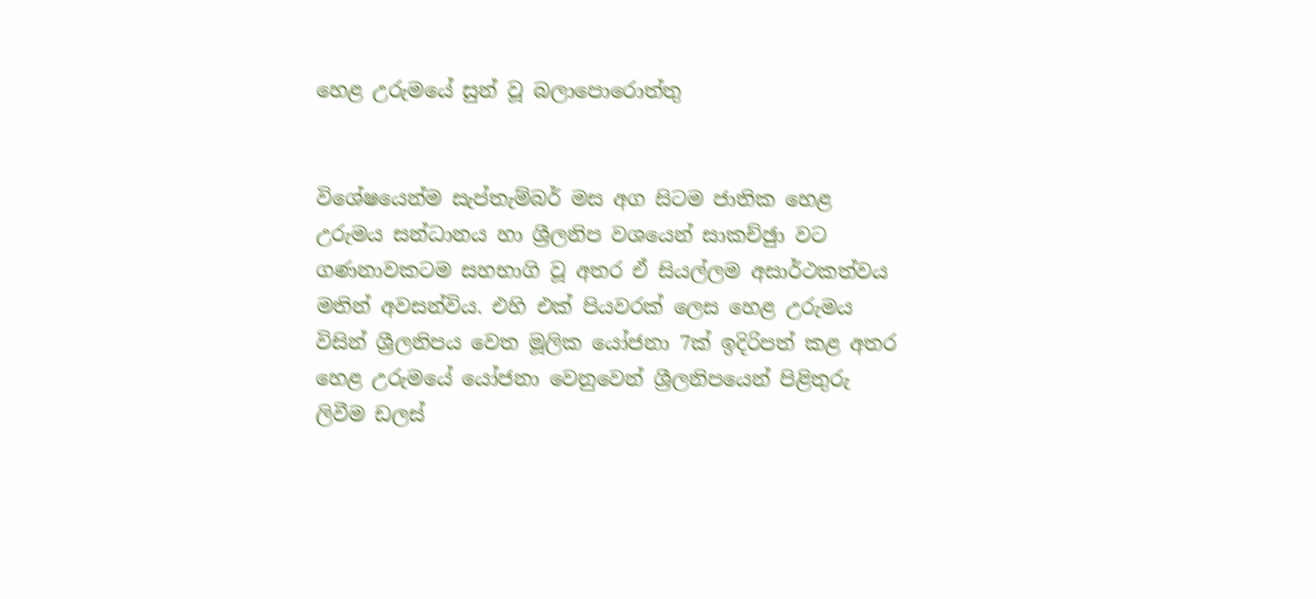හෙළ උරුමයේ සුන් වූ බලාපොරොත්තු


විශේෂයෙන්ම සැප්තැම්බර් මස අග සිටම ජාතික හෙළ උරුමය සන්ධානය හා ශ්‍රීලනිප වශයෙන් සාකච්ඡුා වට ගණනාවකටම සහභාගි වූ අතර ඒ සියල්ලම අසාර්ථකත්වය මතින් අවසන්විය. එහි එක් පියවරක් ලෙස හෙළ උරුමය විසින් ශ්‍රීලනිපය වෙත මූලික යෝජනා 7ක් ඉදිරිපත් කළ අතර හෙළ උරුමයේ යෝජනා වෙනුවෙන් ශ්‍රීලනිපයෙන් පිළිතුරු ලිවීම ඩලස්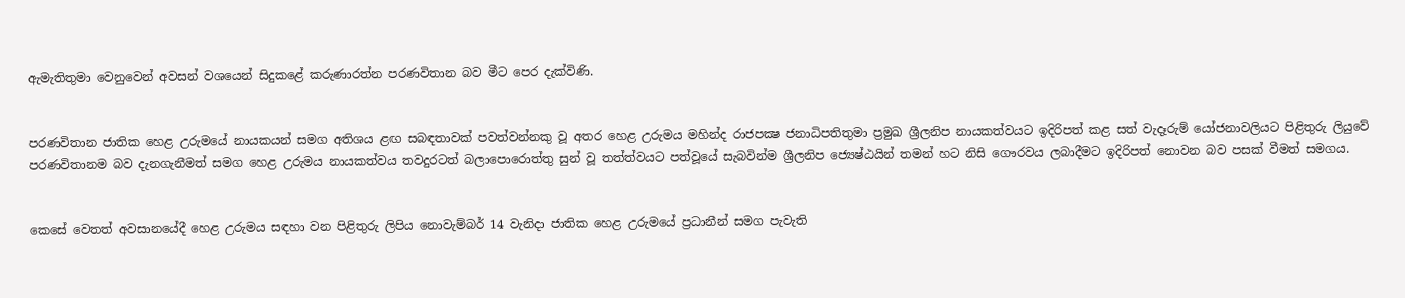ඇමැතිතුමා වෙනුවෙන් අවසන් වශයෙන් සිදුකළේ කරුණාරත්න පරණවිතාන බව මීට පෙර දැක්විණි.


පරණවිතාන ජාතික හෙළ උරුමයේ නායකයන් සමග අතිශය ළඟ සබඳතාවක් පවත්වන්නකු වූ අතර හෙළ උරුමය මහින්ද රාජපක්‍ෂ ජනාධිපතිතුමා ප්‍රමුඛ ශ්‍රීලනිප නායකත්වයට ඉදිරිපත් කළ සත් වැදෑරුම් යෝජනාවලියට පිළිතුරු ලියුවේ පරණවිතානම බව දැනගැනීමත් සමග හෙළ උරුමය නායකත්වය තවදුරටත් බලාපොරොත්තු සුන් වූ තත්ත්වයට පත්වූයේ සැබවින්ම ශ්‍රීලනිප ජ්‍යෙෂ්ඨයින් තමන් හට නිසි ගෞරවය ලබාදීමට ඉදිරිපත් නොවන බව පසක් වීමත් සමගය.


කෙසේ වෙතත් අවසානයේදී හෙළ උරුමය සඳහා වන පිළිතුරු ලිපිය නොවැම්බර් 14 වැනිදා ජාතික හෙළ උරුමයේ ප්‍රධානීන් සමග පැවැති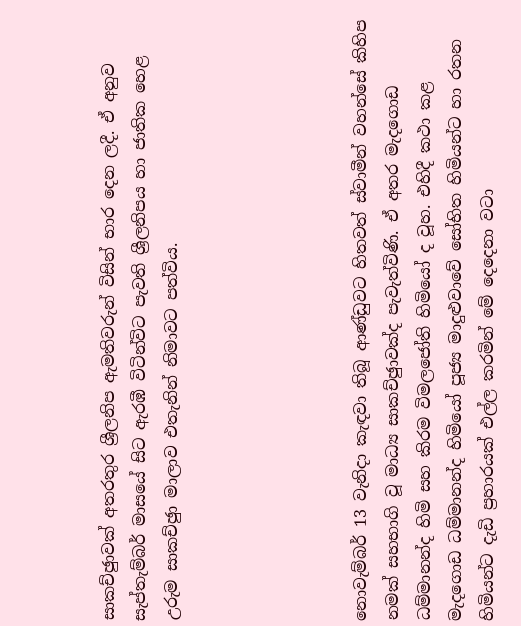සාකච්ඡුාවක් අතරතුර ශ්‍රීලනිප ඇමතිවරුන් විසින් භාර දෙන ලදී. ඒ අනුව සැප්තැම්බර් මාසයේ සිට ඇරඹී විටින්විට පැවති ශ්‍රීලනිපය හා ජාතික හෙළ උරුම සාකච්ඡුා මාලාව එතැනින් නිමාවට පත්විය.





නොවැම්බර් 13 වැනිදා කැඳවා තිබූ ආණ්ඩුවට හිතවත් ස්වාමීන් වහන්සේ කිහිප නමක් සහභාගි වූ මාධ්‍ය සාකච්ඡුාවක්ද පැවැත්විණි. ඒ අතර මැදගොඩ ධම්මානන්ද හිමි සහ කිරම විමලජෝති හිමියෝ ද වූහ. එහිදී කථා කළ මැදගොඩ ධම්මානන්ද හිමියෝ පූජ්‍ය මාදුළුවාවේ සෝභිත හිමියන්ට හා රතන හිමියන්ට දැඩි ප්‍රහාරයක් එල්ල කරමින් මේ දෙදෙනා වටා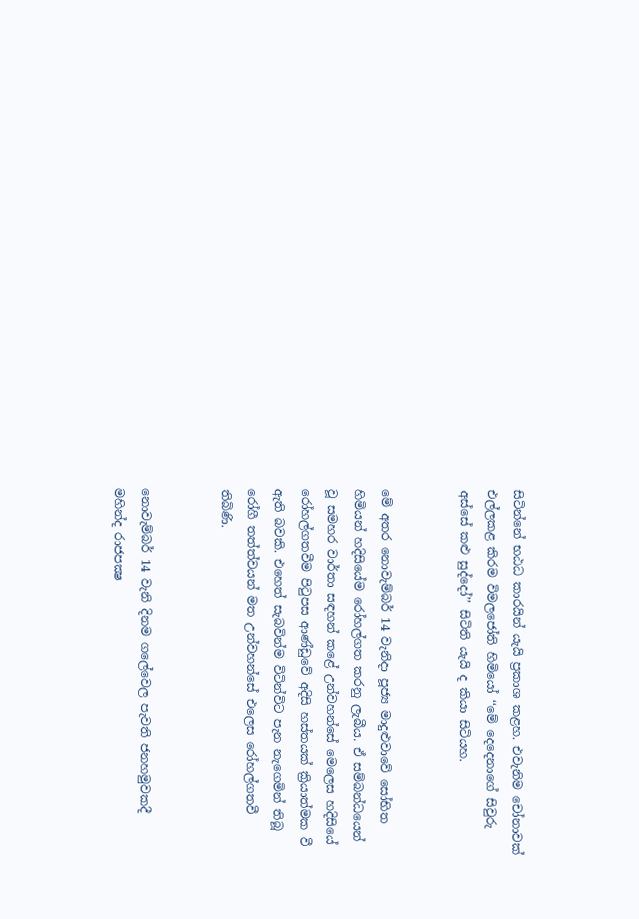සිටින්නේ භඨධ කාරයින් යැයි ප්‍රකාශ කළහ. එවැනිම චෝනාවක් එල්ලකළ කිරම විමලජෝති හිමියෝ ‘‘මේ දෙදෙනාගේ සිවුරු අස්සේ කළු සුද්දෝ’’ සිටිති යැයි ද කියා සිටියහ.


මේ අතර නොවැම්බර් 14 වැනිදා පූජ්‍ය මාදුළුවාවේ සෝභිත හිමියන් හදිසියේම රෝහල්ගත කරනු ලැබීය. ඒ සම්බන්ධයෙන් වූ සමහර වාර්තා සඳහන් කළේ උන්වහන්සේ මෙලෙස හදිසියේ රෝහල්ගතවීම පිටුපස ආණ්ඩුවේ අදිසි හස්තයක් ක්‍රියාත්මක වී ඇති බවකි. එහෙත් සැබවින්ම විටින්විට පැන නැගෙමින් තිබූ රෝගී තත්ත්වයන් මත උන්වහන්සේ එලෙස රෝහල්ගතවී තිබිණි.


නොවැම්බර් 14 වැනි දිනම ගලේවෙල පැවති ජනහමුවකදී මහින්ද රාජපක්‍ෂ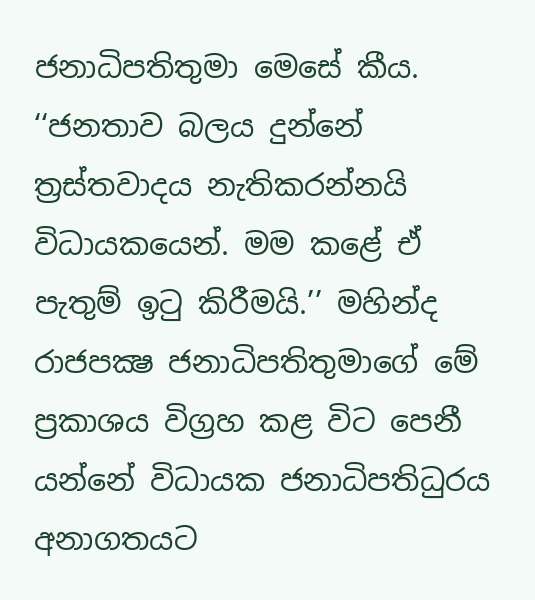ජනාධිපතිතුමා මෙසේ කීය. ‘‘ජනතාව බලය දුන්නේ ත්‍රස්තවාදය නැතිකරන්නයි විධායකයෙන්. මම කළේ ඒ පැතුම් ඉටු කිරීමයි.’’ මහින්ද රාජපක්‍ෂ ජනාධිපතිතුමාගේ මේ ප්‍රකාශය විග්‍රහ කළ විට පෙනී යන්නේ විධායක ජනාධිපතිධුරය අනාගතයට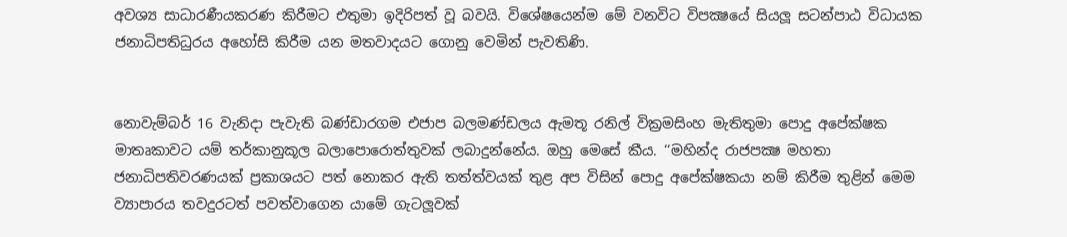අවශ්‍ය සාධාරණීයකරණ කිරීමට එතුමා ඉදිරිපත් වූ බවයි. විශේෂයෙන්ම මේ වනවිට විපක්‍ෂයේ සියලූ සටන්පාඨ විධායක ජනාධිපතිධුරය අහෝසි කිරීම යන මතවාදයට ගොනු වෙමින් පැවතිණි.


නොවැම්බර් 16 වැනිදා පැවැති බණ්ඩාරගම එජාප බලමණ්ඩලය ඇමතූ රනිල් වික්‍රමසිංහ මැතිතුමා පොදු අපේක්ෂක මාතෘකාවට යම් තර්කානුකූල බලාපොරොත්තුවක් ලබාදුන්නේය. ඔහු මෙසේ කීය. ‘‘මහින්ද රාජපක්‍ෂ මහතා ජනාධිපතිවරණයක් ප්‍රකාශයට පත් නොකර ඇති තත්ත්වයක් තුළ අප විසින් පොදු අපේක්ෂකයා නම් කිරීම තුළින් මෙම ව්‍යාපාරය තවදුරටත් පවත්වාගෙන යාමේ ගැටලූවක්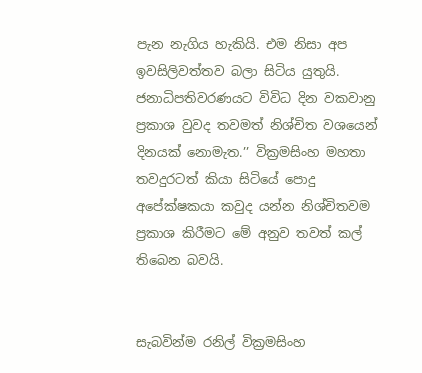පැන නැගිය හැකියි. එම නිසා අප ඉවසිලිවත්තව බලා සිටිය යුතුයි. ජනාධිපතිවරණයට විවිධ දින වකවානු ප්‍රකාශ වුවද තවමත් නිශ්චිත වශයෙන් දිනයක් නොමැත.’’ වික්‍රමසිංහ මහතා තවදුරටත් කියා සිටියේ පොදු අපේක්ෂකයා කවුද යන්න නිශ්චිතවම ප්‍රකාශ කිරීමට මේ අනුව තවත් කල් තිබෙන බවයි.


සැබවින්ම රනිල් වික්‍රමසිංහ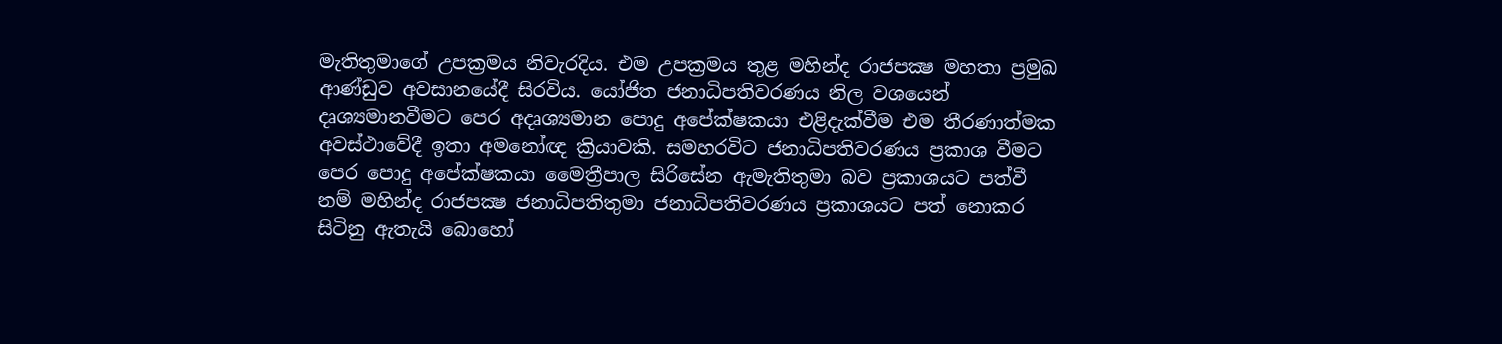මැතිතුමාගේ උපක්‍රමය නිවැරදිය. එම උපක්‍රමය තුළ මහින්ද රාජපක්‍ෂ මහතා ප්‍රමුඛ ආණ්ඩුව අවසානයේදී සිරවිය. යෝජිත ජනාධිපතිවරණය නිල වශයෙන් දෘශ්‍යමානවීමට පෙර අදෘශ්‍යමාන පොදු අපේක්ෂකයා එළිදැක්වීම එම තීරණාත්මක අවස්ථාවේදී ඉතා අමනෝඥ ක්‍රියාවකි. සමහරවිට ජනාධිපතිවරණය ප්‍රකාශ වීමට පෙර පොදු අපේක්ෂකයා මෛත්‍රීපාල සිරිසේන ඇමැතිතුමා බව ප්‍රකාශයට පත්වී නම් මහින්ද රාජපක්‍ෂ ජනාධිපතිතුමා ජනාධිපතිවරණය ප්‍රකාශයට පත් නොකර සිටිනු ඇතැයි බොහෝ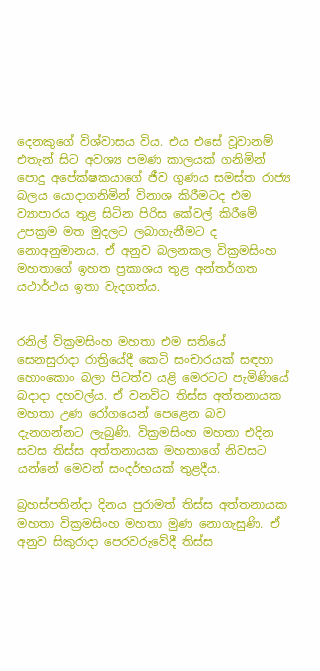දෙනකුගේ විශ්වාසය විය. එය එසේ වූවානම් එතැන් සිට අවශ්‍ය පමණ කාලයක් ගනිමින් පොදු අපේක්ෂකයාගේ ජීව ගුණය සමස්ත රාජ්‍ය බලය යොදාගනිමින් විනාශ කිරීමටද එම ව්‍යාපාරය තුළ සිටින පිරිස කේවල් කිරීමේ උපක්‍රම මත මුදලට ලබාගැනීමට ද නොඅනුමානය. ඒ අනුව බලනකල වික්‍රමසිංහ මහතාගේ ඉහත ප්‍රකාශය තුළ අන්තර්ගත යථාර්ථය ඉතා වැදගත්ය.


රනිල් වික්‍රමසිංහ මහතා එම සතියේ සෙනසුරාදා රාත්‍රියේදී කෙටි සංචාරයක් සඳහා හොංකොං බලා පිටත්ව යළි මෙරටට පැමිණියේ බදාදා දහවල්ය. ඒ වනවිට තිස්ස අත්තනායක මහතා උණ රෝගයෙන් පෙළෙන බව දැනගන්නට ලැබුණි. වික්‍රමසිංහ මහතා එදින සවස තිස්ස අත්තනායක මහතාගේ නිවසට යන්නේ මෙවන් සංදර්භයක් තුළදීය.

බ්‍රහස්පතින්දා දිනය පුරාමත් තිස්ස අත්තනායක මහතා වික්‍රමසිංහ මහතා මුණ නොගැසුණි. ඒ අනුව සිකුරාදා පෙරවරුවේදී තිස්ස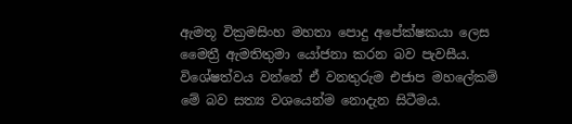ඇමතූ වික්‍රමසිංහ මහතා පොදු අපේක්ෂකයා ලෙස මෛත්‍රී ඇමතිතුමා යෝජනා කරන බව පැවසීය. විශේෂත්වය වන්නේ ඒ වනතුරුම එජාප මහලේකම් මේ බව සත්‍ය වශයෙන්ම නොදැන සිටීමය.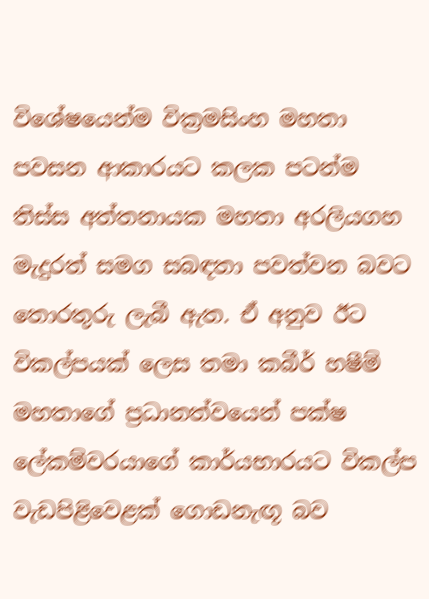විශේෂයෙන්ම වික්‍රමසිංහ මහතා පවසන ආකාරයට කලක පටන්ම තිස්ස අත්තනායක මහතා අරලියගහ මැදුරත් සමග සබඳතා පවත්වන බවට තොරතුරු ලැබී ඇත. ඒ අනුව ඊට විකල්පයක් ලෙස තමා කබීර් හෂීම් මහතාගේ ප්‍රධානත්වයෙන් පක්ෂ ලේකම්වරයාගේ කාර්යභාරයට විකල්ප වැඩපිළිවෙළක් ගොඩනැඟූ බව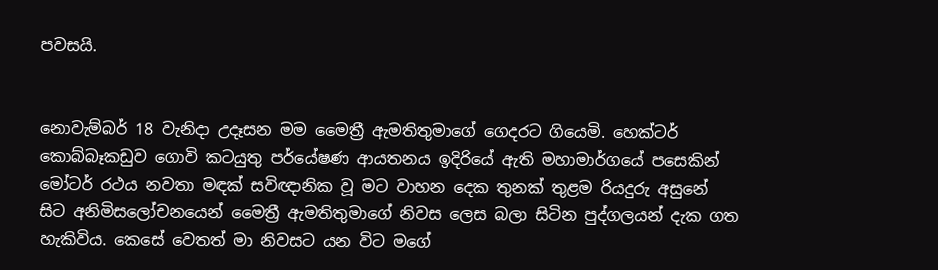පවසයි.


නොවැම්බර් 18 වැනිදා උදෑසන මම මෛත්‍රී ඇමතිතුමාගේ ගෙදරට ගියෙමි. හෙක්ටර් කොබ්බෑකඩුව ගොවි කටයුතු පර්යේෂණ ආයතනය ඉදිරියේ ඇති මහාමාර්ගයේ පසෙකින් මෝටර් රථය නවතා මඳක් සවිඥානික වූ මට වාහන දෙක තුනක් තුළම රියදුරු අසුනේ සිට අනිමිසලෝචනයෙන් මෛත්‍රී ඇමතිතුමාගේ නිවස ලෙස බලා සිටින පුද්ගලයන් දැක ගත හැකිවිය. කෙසේ වෙතත් මා නිවසට යන විට මගේ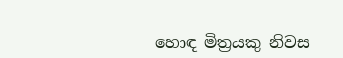හොඳ මිත්‍රයකු නිවස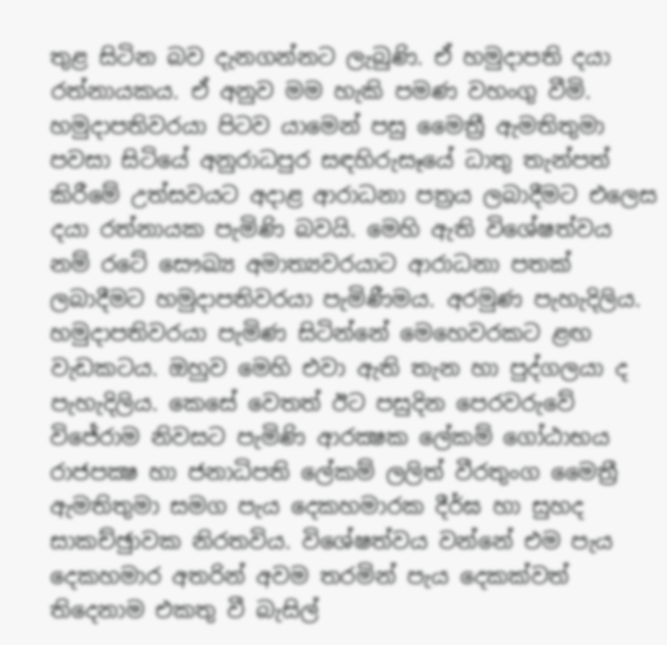තුළ සිටින බව දැනගන්නට ලැබුණි. ඒ හමුදාපති දයා රත්නායකය. ඒ අනුව මම හැකි පමණ වහංගු වීමි. හමුදාපතිවරයා පිටව යාමෙන් පසු මෛත්‍රී ඇමතිතුමා පවසා සිටියේ අනුරාධපුර සඳහිරුසෑයේ ධාතු තැන්පත් කිරීමේ උත්සවයට අදාළ ආරාධනා පත්‍රය ලබාදීමට එලෙස දයා රත්නායක පැමිණි බවයි. මෙහි ඇති විශේෂත්වය නම් රටේ සෞඛ්‍ය අමාත්‍යවරයාට ආරාධනා පතක් ලබාදීමට හමුදාපතිවරයා පැමිණීමය. අරමුණ පැහැදිලිය. හමුදාපතිවරයා පැමිණ සිටින්නේ මෙහෙවරකට ළඟ වැඩකටය. ඔහුව මෙහි එවා ඇති තැන හා පුද්ගලයා ද පැහැදිලිය. කෙසේ වෙතත් ඊට පසුදින පෙරවරුවේ විජේරාම නිවසට පැමිණි ආරක්‍ෂක ලේකම් ගෝඨාභය රාජපක්‍ෂ හා ජනාධිපති ලේකම් ලලිත් වීරතුංග මෛත්‍රී ඇමතිතුමා සමග පැය දෙකහමාරක දීර්ඝ හා සුහද සාකච්ඡුාවක නිරතවිය. විශේෂත්වය වන්නේ එම පැය දෙකහමාර අතරින් අවම තරමින් පැය දෙකක්වත් තිදෙනාම එකතු වී බැසිල්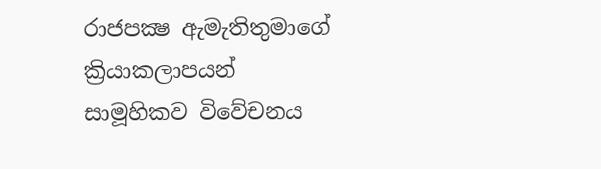රාජපක්‍ෂ ඇමැතිතුමාගේ ක්‍රියාකලාපයන් සාමූහිකව විවේචනය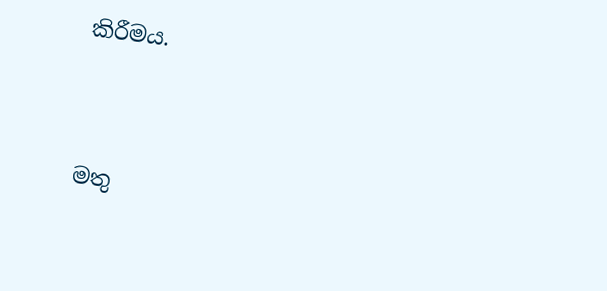කිරීමය.



මතු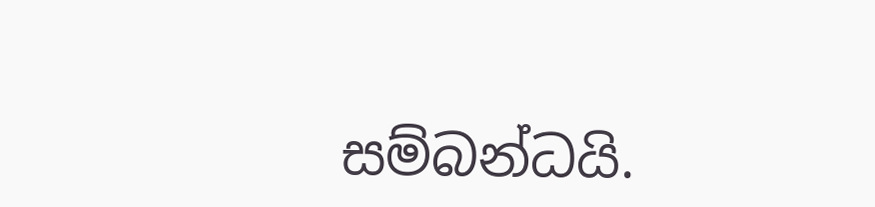සම්බන්ධයි.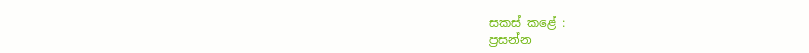සකස් කළේ :
ප්‍රසන්න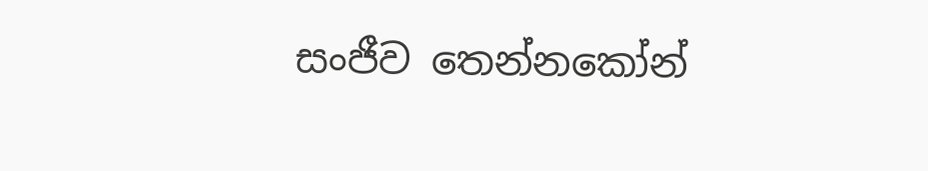සංජීව තෙන්නකෝන්